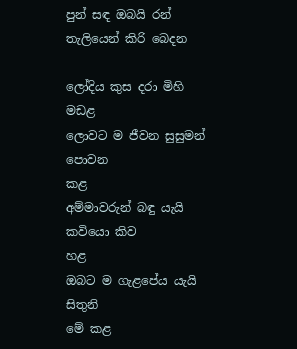පුන් සඳ ඔබයි රන් තැලියෙන් කිරි බෙදන

ලෝදිය කුස දරා මිහි
මඩළ
ලොවට ම ජීවන සුසුමන් පොවන
කළ
අම්මාවරුන් බඳු යැයි කවියො කිව
හළ
ඔබට ම ගැළපේය යැයි සිතුනි
මේ කළ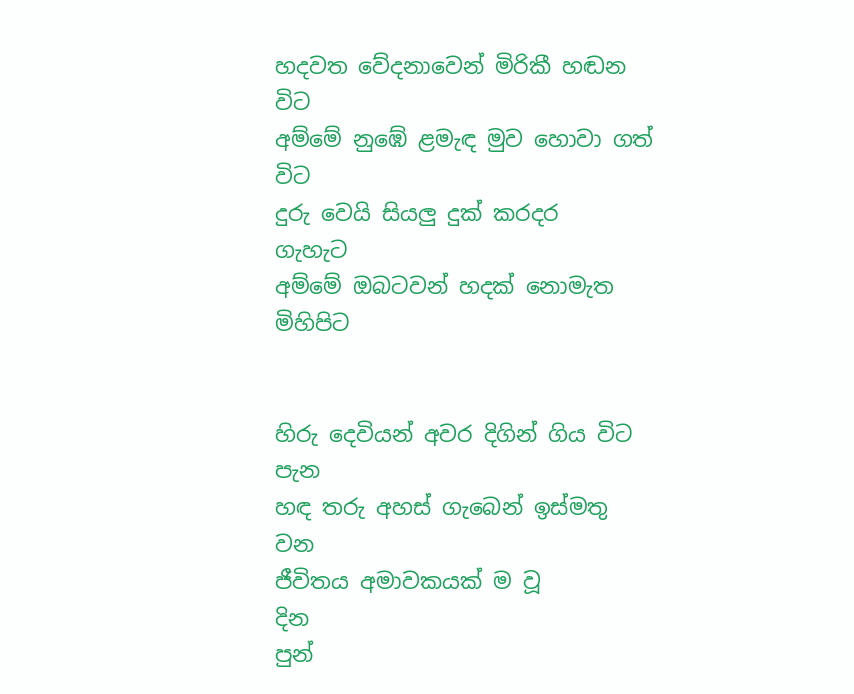හදවත වේදනාවෙන් මිරිකී හඬන
විට
අම්මේ නුඹේ ළමැඳ මුව හොවා ගත්
විට
දුරු වෙයි සියලු දුක් කරදර
ගැහැට
අම්මේ ඔබටවන් හදක් නොමැත
මිහිපිට


හිරු දෙවියන් අවර දිගින් ගිය විට
පැන
හඳ තරු අහස් ගැබෙන් ඉස්මතු
වන
ජීවිතය අමාවකයක් ම වූ
දින
පුන්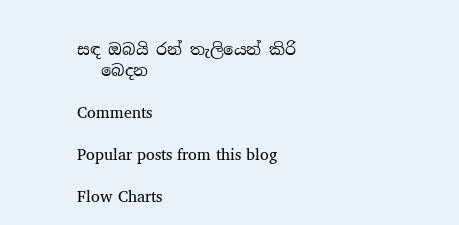සඳ ඔබයි රන් තැලියෙන් කිරි
   බෙදන

Comments

Popular posts from this blog

Flow Charts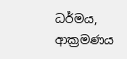ධර්මය, ආක්‍රමණය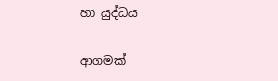හා යුද්ධය

ආගමක්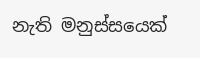නැති මනුස්සයෙක්